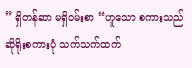” ရှိတန်ဆာ မရှိဝမ်းစာ “ဟူသော စကားသည် ဆိုရိုးစကားပုံ သက်သက်ထက်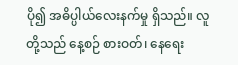ပို၍ အဓိပ္ပါယ်လေးနက်မှု ရှိသည်။ လူတို့သည် နေ့စဉ် စားဝတ်၊ နေရေး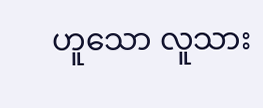ဟူသော လူသား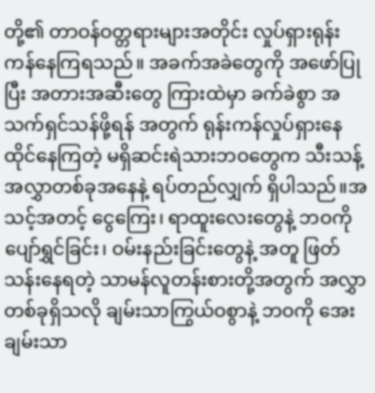တို့၏ တာဝန်ဝတ္တရားများအတိုင်း လှုပ်ရှားရုန်းကန်နေကြရသည်။ အခက်အခဲတွေကို အဖော်ပြုပြီး အတားအဆီးတွေ ကြားထဲမှာ ခက်ခဲစွာ အသက်ရှင်သန်ဖို့ရန် အတွက် ရုန်းကန်လှုပ်ရှားနေထိုင်နေကြတဲ့ မရှိဆင်းရဲသားဘဝတွေက သီးသန့်အလွှာတစ်ခုအနေနဲ့ ရပ်တည်လျှက် ရှိပါသည်။အသင့်အတင့် ငွေကြေး၊ ရာထူးလေးတွေနဲ့ ဘဝကို ပျော်ရွှင်ခြင်း၊ ဝမ်းနည်းခြင်းတွေနဲ့ အတူ ဖြတ်သန်းနေရတဲ့ သာမန်လူတန်းစားတို့အတွက် အလွှာတစ်ခုရှိသလို ချမ်းသာကြွယ်ဝစွာနဲ့ ဘဝကို အေးချမ်းသာ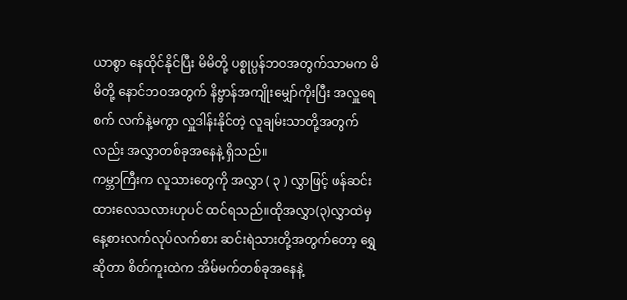ယာစွာ နေထိုင်နိုင်ပြီး မိမိတို့ ပစ္စုပ္ပန်ဘဝအတွက်သာမက မိမိတို့ နောင်ဘဝအတွက် နိဗ္ဗာန်အကျိုးမျှော်ကိုးပြီး အလှူရေစက် လက်နဲ့မကွာ လှူဒါန်းနိုင်တဲ့ လူချမ်းသာတို့အတွက်လည်း အလွှာတစ်ခုအနေနဲ့ ရှိသည်။
ကမ္ဘာကြီးက လူသားတွေကို အလွှာ ( ၃ ) လွှာဖြင့် ဖန်ဆင်းထားလေသလားဟုပင် ထင်ရသည်။ထိုအလွှာ(၃)လွှာထဲမှ နေ့စားလက်လုပ်လက်စား ဆင်းရဲသားတို့အတွက်တော့ ရွှေဆိုတာ စိတ်ကူးထဲက အိမ်မက်တစ်ခုအနေနဲ့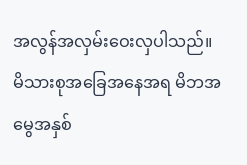အလွန်အလှမ်းဝေးလှပါသည်။ မိသားစုအခြေအနေအရ မိဘအမွေအနှစ်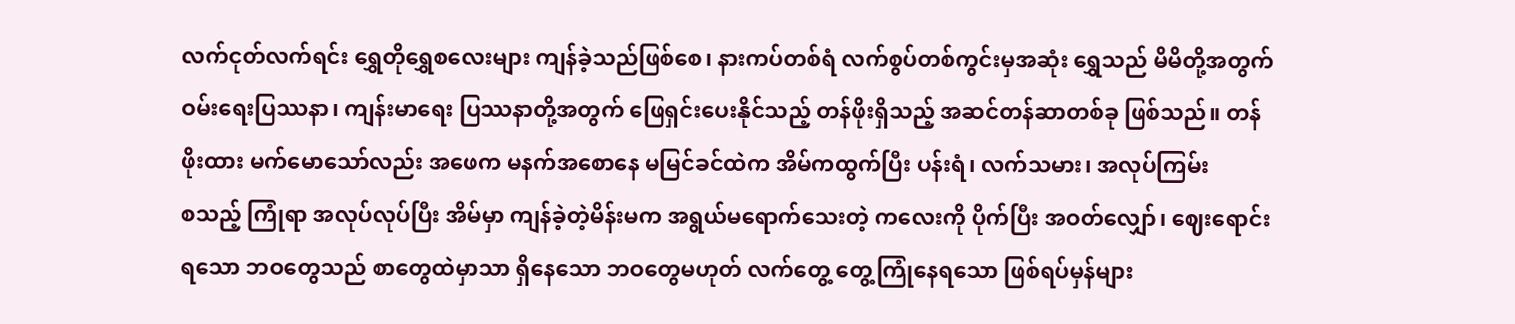လက်ငုတ်လက်ရင်း ရွှေတိုရွှေစလေးများ ကျန်ခဲ့သည်ဖြစ်စေ၊ နားကပ်တစ်ရံ လက်စွပ်တစ်ကွင်းမှအဆုံး ရွှေသည် မိမိတို့အတွက် ဝမ်းရေးပြဿနာ၊ ကျန်းမာရေး ပြဿနာတို့အတွက် ဖြေရှင်းပေးနိုင်သည့် တန်ဖိုးရှိသည့် အဆင်တန်ဆာတစ်ခု ဖြစ်သည်။ တန်ဖိုးထား မက်မောသော်လည်း အဖေက မနက်အစောနေ မမြင်ခင်ထဲက အိမ်ကထွက်ပြီး ပန်းရံ၊ လက်သမား၊ အလုပ်ကြမ်း
စသည့် ကြုံရာ အလုပ်လုပ်ပြီး အိမ်မှာ ကျန်ခဲ့တဲ့မိန်းမက အရွယ်မရောက်သေးတဲ့ ကလေးကို ပိုက်ပြီး အဝတ်လျှော်၊ ဈေးရောင်းရသော ဘဝတွေသည် စာတွေထဲမှာသာ ရှိနေသော ဘဝတွေမဟုတ် လက်တွေ့ တွေ့ကြုံနေရသော ဖြစ်ရပ်မှန်များ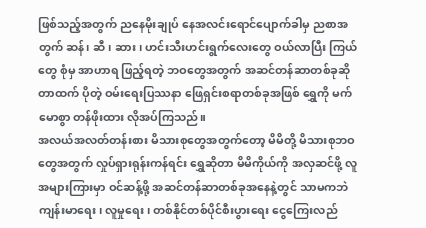ဖြစ်သည့်အတွက် ညနေမိုးချုပ် နေအလင်းရောင်ပျောက်ခါမှ ညစာအတွက် ဆန်၊ ဆီ၊ ဆား၊ ဟင်းသီးဟင်းရွက်လေးတွေ ဝယ်လာပြီး ကြယ်တွေ စုံမှ အာဟာရ ဖြည့်ရတဲ့ ဘဝတွေအတွက် အဆင်တန်ဆာတစ်ခုဆိုတာထက် ပိုတဲ့ ဝမ်းရေးပြဿနာ ဖြေရှင်းစရာတစ်ခုအဖြစ် ရွှေကို မက်မောစွာ တန်ဖိုးထား လိုအပ်ကြသည်။
အလယ်အလတ်တန်းစား မိသားစုတွေအတွက်တော့ မိမိတို့ မိသားစုဘဝတွေအတွက် လှုပ်ရှားရုန်းကန်ရင်း ရွှေဆိုတာ မိမိကိုယ်ကို အလှဆင်ဖို့ လူအများကြားမှာ ဝင်ဆန့်ဖို့ အဆင်တန်ဆာတစ်ခုအနေနဲ့တွင် သာမကဘဲ ကျန်းမာရေး၊ လူမှုရေး၊ တစ်နိုင်တစ်ပိုင်စီးပွားရေး ငွေကြေးလည်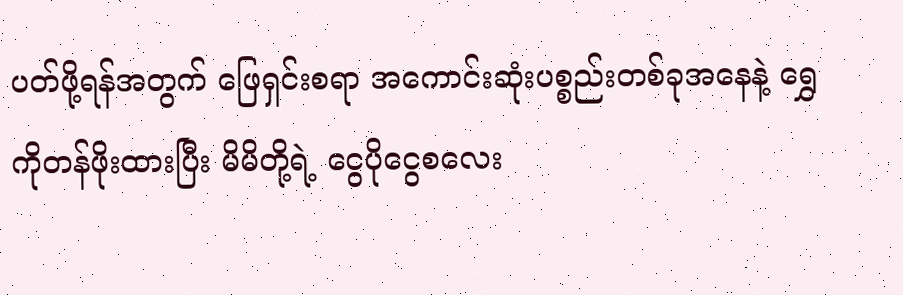ပတ်ဖို့ရန်အတွက် ဖြေရှင်းစရာ အကောင်းဆုံးပစ္စည်းတစ်ခုအနေနဲ့ ရွှေကိုတန်ဖိုးထားပြီး မိမိတို့ရဲ့ ငွေပိုငွေစလေး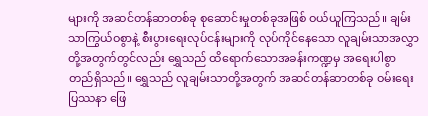များကို အဆင်တန်ဆာတစ်ခု စုဆောင်းမှုတစ်ခုအဖြစ် ဝယ်ယူကြသည်။ ချမ်းသာကြွယ်ဝစွာနဲ့ စီးပွားရေးလုပ်ငန်းများကို လုပ်ကိုင်နေသော လူချမ်းသာအလွှာတို့အတွက်တွင်လည်း ရွှေသည် ထိရောက်သောအခန်းကဏ္ဍမှ အရေးပါစွာ တည်ရှိသည်။ ရွှေသည် လူချမ်းသာတို့အတွက် အဆင်တန်ဆာတစ်ခု ဝမ်းရေးပြဿနာ ဖြေ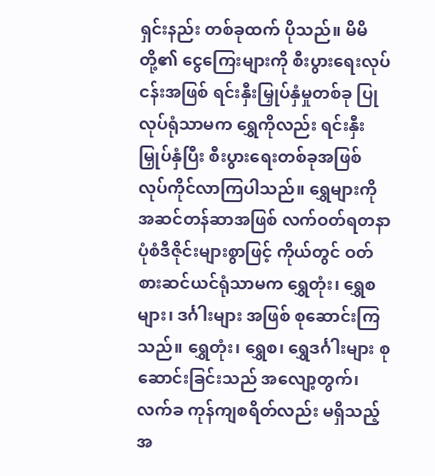ရှင်းနည်း တစ်ခုထက် ပိုသည်။ မိမိတို့၏ ငွေကြေးများကို စီးပွားရေးလုပ်ငန်းအဖြစ် ရင်းနှီးမြှုပ်နှံမှုတစ်ခု ပြုလုပ်ရုံသာမက ရွှေကိုလည်း ရင်းနှီးမြှုပ်နှံပြီး စီးပွားရေးတစ်ခုအဖြစ် လုပ်ကိုင်လာကြပါသည်။ ရွှေများကို အဆင်တန်ဆာအဖြစ် လက်ဝတ်ရတနာပုံစံဒီဇိုင်းများစွာဖြင့် ကိုယ်တွင် ဝတ်စားဆင်ယင်ရုံသာမက ရွှေတုံး၊ ရွှေစများ၊ ဒင်္ဂါးများ အဖြစ် စုဆောင်းကြသည်။ ရွှေတုံး၊ ရွှေစ၊ ရွှေဒင်္ဂါးများ စုဆောင်းခြင်းသည် အလျော့တွက်၊ လက်ခ ကုန်ကျစရိတ်လည်း မရှိသည့်အ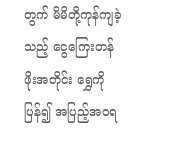တွက် မိမိတို့ကုန်ကျခဲ့သည့် ငွေကြေးတန်ဖိုးအတိုင်း ရွှေကို ပြန်၍ အပြည့်အဝရ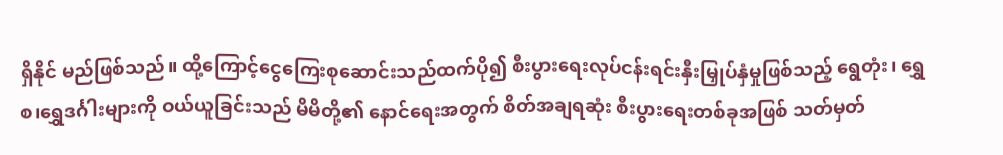ရှိနိုင် မည်ဖြစ်သည်။ ထို့ကြောင့်ငွေကြေးစုဆောင်းသည်ထက်ပို၍ စီးပွားရေးလုပ်ငန်းရင်းနှီးမြှုပ်နှံမှုဖြစ်သည့် ရွေတုံး၊ ရွှေစ၊ရွှေဒင်္ဂါးများကို ဝယ်ယူခြင်းသည် မိမိတို့၏ နောင်ရေးအတွက် စိတ်အချရဆုံး စီးပွားရေးတစ်ခုအဖြစ် သတ်မှတ်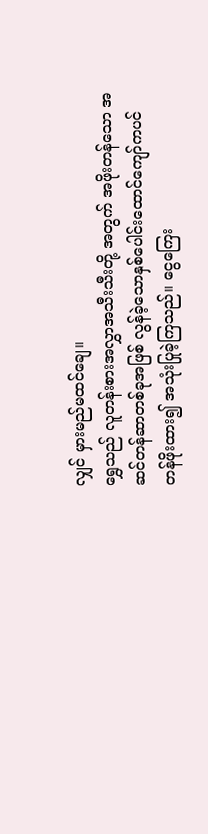လျှင် မှားမည်မထင်ချေ။
ရွှေသည် လူတန်းစားအလွှာအသီးသီးတို့ အတွက် အဖိုးတန်သော အဆင်တန်ဆာတစ်ခုအဖြစ် လွန်ခဲ့သောနှစ်ပေါင်းထောင်ကျော်ကပင် တန်ဖိုးထား၍ အသုံးပြုခဲ့ကြသည်။ ငွေကြေး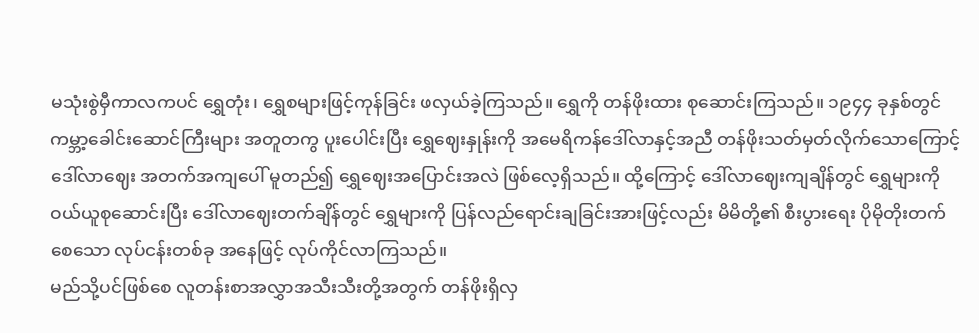မသုံးစွဲမှီကာလကပင် ရွှေတုံး၊ ရွှေစများဖြင့်ကုန်ခြင်း ဖလှယ်ခဲ့ကြသည်။ ရွှေကို တန်ဖိုးထား စုဆောင်းကြသည်။ ၁၉၄၄ ခုနှစ်တွင် ကမ္ဘာ့ခေါင်းဆောင်ကြီးများ အတူတကွ ပူးပေါင်းပြီး ရွှေဈေးနှုန်းကို အမေရိကန်ဒေါ်လာနှင့်အညီ တန်ဖိုးသတ်မှတ်လိုက်သောကြောင့် ဒေါ်လာဈေး အတက်အကျပေါ် မူတည်၍ ရွှေဈေးအပြောင်းအလဲ ဖြစ်လေ့ရှိသည်။ ထို့ကြောင့် ဒေါ်လာဈေးကျချိန်တွင် ရွှေများကို ဝယ်ယူစုဆောင်းပြီး ဒေါ်လာဈေးတက်ချိန်တွင် ရွှေများကို ပြန်လည်ရောင်းချခြင်းအားဖြင့်လည်း မိမိတို့၏ စီးပွားရေး ပိုမိုတိုးတက်စေသော လုပ်ငန်းတစ်ခု အနေဖြင့် လုပ်ကိုင်လာကြသည်။
မည်သို့ပင်ဖြစ်စေ လူတန်းစာအလွှာအသီးသီးတို့အတွက် တန်ဖိုးရှိလှ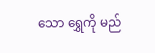သော ရွှေကို မည်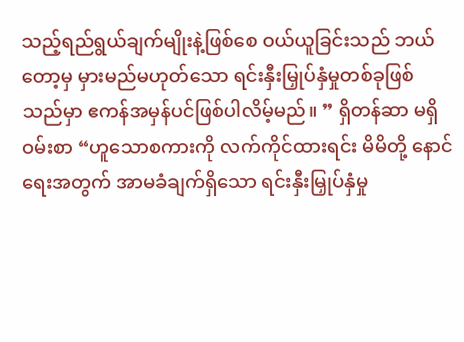သည့်ရည်ရွယ်ချက်မျိုးနဲ့ဖြစ်စေ ဝယ်ယူခြင်းသည် ဘယ်တော့မှ မှားမည်မဟုတ်သော ရင်းနှီးမြှုပ်နှံမှုတစ်ခုဖြစ်သည်မှာ ဧကန်အမှန်ပင်ဖြစ်ပါလိမ့်မည်။ ” ရှိတန်ဆာ မရှိဝမ်းစာ “ဟူသောစကားကို လက်ကိုင်ထားရင်း မိမိတို့ နောင်ရေးအတွက် အာမခံချက်ရှိသော ရင်းနှီးမြှုပ်နှံမှု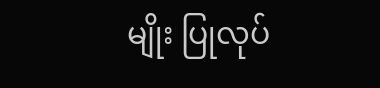မျိုး ပြုလုပ်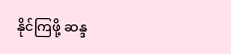နိုင်ကြဖို့ ဆန္ဒ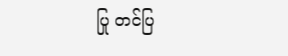ပြု တင်ပြ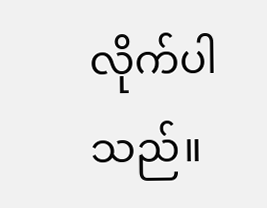လိုက်ပါသည်။